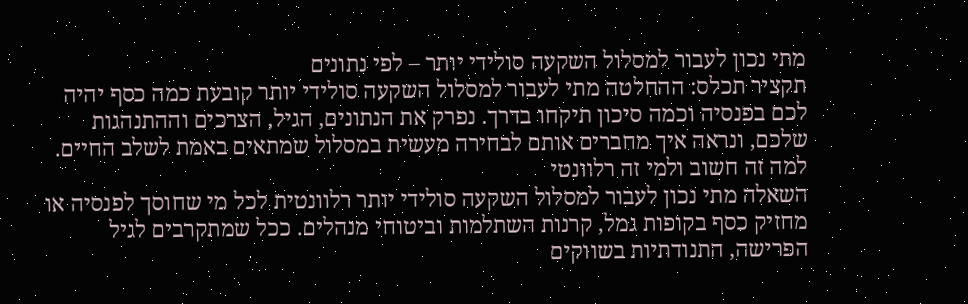מתי נכון לעבור למסלול השקעה סולידי יותר – לפי נתונים
תקציר תכלס: ההחלטה מתי לעבור למסלול השקעה סולידי יותר קובעת כמה כסף יהיה לכם בפנסיה וכמה סיכון תיקחו בדרך. נפרק את הנתונים, הגיל, הצרכים וההתנהגות שלכם, ונראה איך מחברים אותם לבחירה מעשית במסלול שמתאים באמת לשלב החיים.
למה זה חשוב ולמי זה רלוונטי
השאלה מתי נכון לעבור למסלול השקעה סולידי יותר רלוונטית לכל מי שחוסך לפנסיה או מחזיק כסף בקופות גמל, קרנות השתלמות וביטוחי מנהלים. ככל שמתקרבים לגיל הפרישה, התנודתיות בשווקים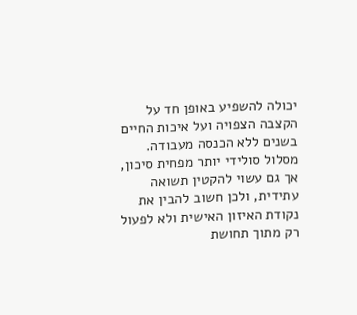יכולה להשפיע באופן חד על הקצבה הצפויה ועל איכות החיים בשנים ללא הכנסה מעבודה. מסלול סולידי יותר מפחית סיכון, אך גם עשוי להקטין תשואה עתידית, ולכן חשוב להבין את נקודת האיזון האישית ולא לפעול רק מתוך תחושת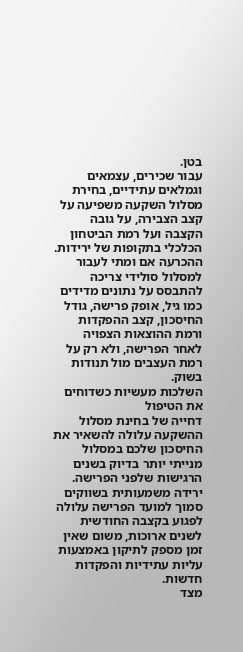בטן.
עבור שכירים, עצמאים וגמלאים עתידיים, בחירת מסלול השקעה משפיעה על קצב הצבירה, על גובה הקצבה ועל רמת הביטחון הכלכלי בתקופות של ירידות. ההכרעה אם ומתי לעבור למסלול סולידי צריכה להתבסס על נתונים מדידים כמו גיל, אופק פרישה, גודל החיסכון, קצב ההפקדות ורמת ההוצאות הצפויה לאחר הפרישה, ולא רק על רמת העצבים מול תנודות בשוק.
השלכות מעשיות כשדוחים את הטיפול
דחייה של בחינת מסלול ההשקעה עלולה להשאיר את החיסכון שלכם במסלול מנייתי יותר בדיוק בשנים הרגישות שלפני הפרישה. ירידה משמעותית בשווקים סמוך למועד הפרישה עלולה לפגוע בקצבה החודשית לשנים ארוכות, משום שאין זמן מספק לתיקון באמצעות עליות עתידיות והפקדות חדשות.
מצד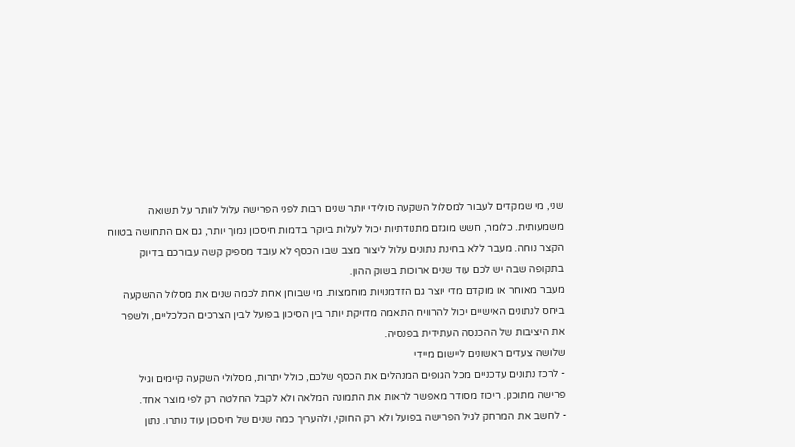שני, מי שמקדים לעבור למסלול השקעה סולידי יותר שנים רבות לפני הפרישה עלול לוותר על תשואה משמעותית. כלומר, חשש מוגזם מתנודתיות יכול לעלות ביוקר בדמות חיסכון נמוך יותר, גם אם התחושה בטווח הקצר נוחה. מעבר ללא בחינת נתונים עלול ליצור מצב שבו הכסף לא עובד מספיק קשה עבורכם בדיוק בתקופה שבה יש לכם עוד שנים ארוכות בשוק ההון.
מעבר מאוחר או מוקדם מדי יוצר גם הזדמנויות מוחמצות. מי שבוחן אחת לכמה שנים את מסלול ההשקעה ביחס לנתונים האישיים יכול להרוויח התאמה מדויקת יותר בין הסיכון בפועל לבין הצרכים הכלכליים, ולשפר את היציבות של ההכנסה העתידית בפנסיה.
שלושה צעדים ראשונים ליישום מיידי
- לרכז נתונים עדכניים מכל הגופים המנהלים את הכסף שלכם, כולל יתרות, מסלולי השקעה קיימים וגיל פרישה מתוכנן. ריכוז מסודר מאפשר לראות את התמונה המלאה ולא לקבל החלטה רק לפי מוצר אחד.
- לחשב את המרחק לגיל הפרישה בפועל ולא רק החוקי, ולהעריך כמה שנים של חיסכון עוד נותרו. נתון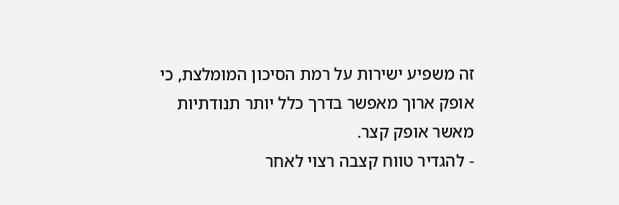זה משפיע ישירות על רמת הסיכון המומלצת, כי אופק ארוך מאפשר בדרך כלל יותר תנודתיות מאשר אופק קצר.
- להגדיר טווח קצבה רצוי לאחר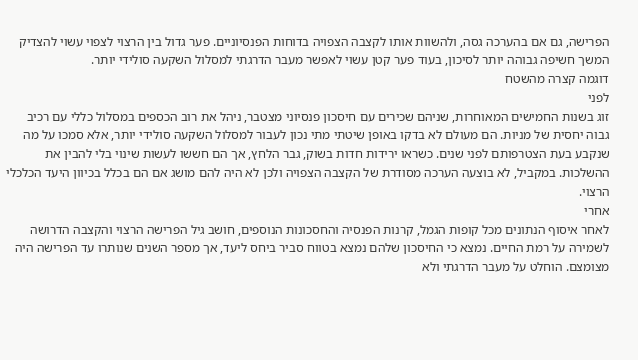הפרישה, גם אם בהערכה גסה, ולהשוות אותו לקצבה הצפויה בדוחות הפנסיוניים. פער גדול בין הרצוי לצפוי עשוי להצדיק המשך חשיפה גבוהה יותר לסיכון, בעוד פער קטן עשוי לאפשר מעבר הדרגתי למסלול השקעה סולידי יותר.
דוגמה קצרה מהשטח
לפני
זוג בשנות החמישים המאוחרות, שניהם שכירים עם חיסכון פנסיוני מצטבר, ניהל את רוב הכספים במסלול כללי עם רכיב גבוה יחסית של מניות. הם מעולם לא בדקו באופן שיטתי מתי נכון לעבור למסלול השקעה סולידי יותר, אלא סמכו על מה שנקבע בעת הצטרפותם לפני שנים. כשראו ירידות חדות בשוק, גבר הלחץ, אך הם חששו לעשות שינוי בלי להבין את ההשלכות. במקביל, לא בוצעה הערכה מסודרת של הקצבה הצפויה ולכן לא היה להם מושג אם הם בכלל בכיוון היעד הכלכלי הרצוי.
אחרי
לאחר איסוף הנתונים מכל קופות הגמל, קרנות הפנסיה והחסכונות הנוספים, חושב גיל הפרישה הרצוי והקצבה הדרושה לשמירה על רמת החיים. נמצא כי החיסכון שלהם נמצא בטווח סביר ביחס ליעד, אך מספר השנים שנותרו עד הפרישה היה מצומצם. הוחלט על מעבר הדרגתי ולא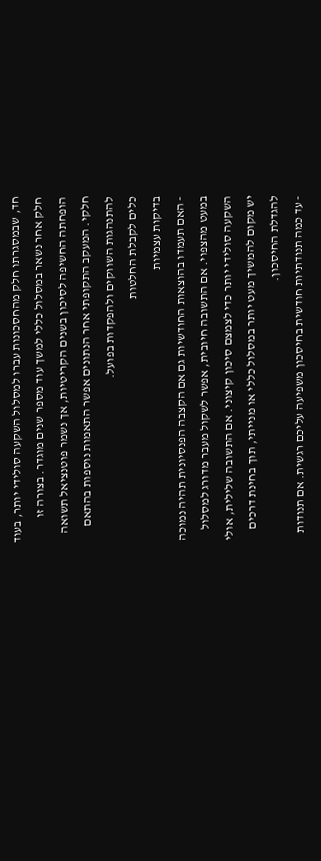חד, שבמסגרתו חלק מהחסכונות עברו למסלול השקעה סולידי יותר, בעוד חלק אחר נשאר במסלול כללי למשך עוד מספר שנים מוגדר. בצורה זו הופחתה החשיפה לסיכון בשנים הקריטיות, אך נשמר פוטנציאל תשואה חלקי. המעקב התקופתי אחר הנתונים אפשר התאמות נוספות בהתאם להתנהגות השווקים ולהפקדות בפועל.
כלים לקבלת החלטות
בדיקות עצמיות
- האם תעמדו בהוצאות החודשיות גם אם הקצבה הפנסיונית תהיה נמוכה במעט מהצפוי. אם התשובה חיובית, אפשר לשקול מעבר מדורג למסלול השקעה סולידי יותר כדי לצמצם סיכון קיצוני. אם התשובה שלילית, אולי יש מקום להמשיך מעט יותר במסלול כללי או מנייתי, תוך בחינת דרכים להגדלת החיסכון.
- עד כמה תנודתיות חודשית בחיסכון משפיעה עליכם רגשית. אם תנודות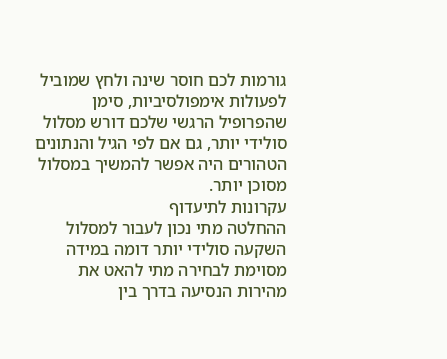גורמות לכם חוסר שינה ולחץ שמוביל לפעולות אימפולסיביות, סימן שהפרופיל הרגשי שלכם דורש מסלול סולידי יותר, גם אם לפי הגיל והנתונים הטהורים היה אפשר להמשיך במסלול מסוכן יותר.
עקרונות לתיעדוף
ההחלטה מתי נכון לעבור למסלול השקעה סולידי יותר דומה במידה מסוימת לבחירה מתי להאט את מהירות הנסיעה בדרך בין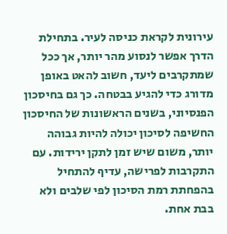עירונית לקראת כניסה לעיר. בתחילת הדרך אפשר לנסוע מהר יותר, אך ככל שמתקרבים ליעד, חשוב להאט באופן מדורג כדי להגיע בבטחה. כך גם בחיסכון הפנסיוני, בשנים הראשונות של החיסכון החשיפה לסיכון יכולה להיות גבוהה יותר, משום שיש זמן לתקן ירידות. עם התקרבות לפרישה, עדיף להתחיל בהפחתת רמת הסיכון לפי שלבים ולא בבת אחת.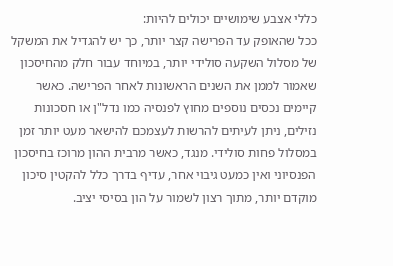כללי אצבע שימושיים יכולים להיות:
ככל שהאופק עד הפרישה קצר יותר, כך יש להגדיל את המשקל של מסלול השקעה סולידי יותר, במיוחד עבור חלק מהחיסכון שאמור לממן את השנים הראשונות לאחר הפרישה. כאשר קיימים נכסים נוספים מחוץ לפנסיה כמו נדל"ן או חסכונות נזילים, ניתן לעיתים להרשות לעצמכם להישאר מעט יותר זמן במסלול פחות סולידי. מנגד, כאשר מרבית ההון מרוכז בחיסכון הפנסיוני ואין כמעט גיבוי אחר, עדיף בדרך כלל להקטין סיכון מוקדם יותר, מתוך רצון לשמור על הון בסיסי יציב.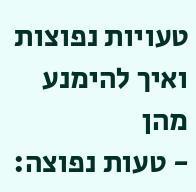טעויות נפוצות ואיך להימנע מהן
- טעות נפוצה: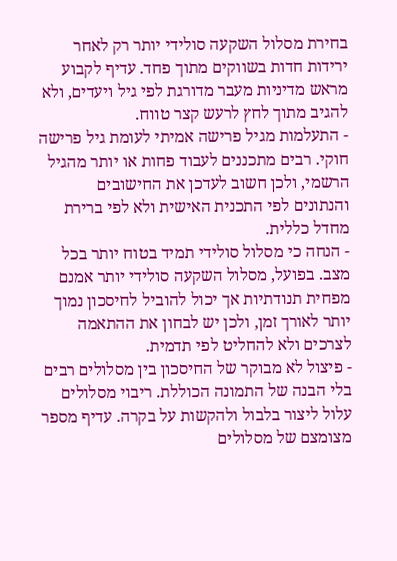בחירת מסלול השקעה סולידי יותר רק לאחר ירידות חדות בשווקים מתוך פחד. עדיף לקבוע מראש מדיניות מעבר מדורגת לפי גיל ויעדים, ולא להגיב מתוך לחץ לרעש קצר טווח.
- התעלמות מגיל פרישה אמיתי לעומת גיל פרישה חוקי. רבים מתכננים לעבוד פחות או יותר מהגיל הרשמי, ולכן חשוב לעדכן את החישובים והנתונים לפי התכנית האישית ולא לפי ברירת מחדל כללית.
- הנחה כי מסלול סולידי תמיד בטוח יותר בכל מצב. בפועל, מסלול השקעה סולידי יותר אמנם מפחית תנודתיות אך יכול להוביל לחיסכון נמוך יותר לאורך זמן, ולכן יש לבחון את ההתאמה לצרכים ולא להחליט לפי תדמית.
- פיצול לא מבוקר של החיסכון בין מסלולים רבים בלי הבנה של התמונה הכוללת. ריבוי מסלולים עלול ליצור בלבול ולהקשות על בקרה. עדיף מספר מצומצם של מסלולים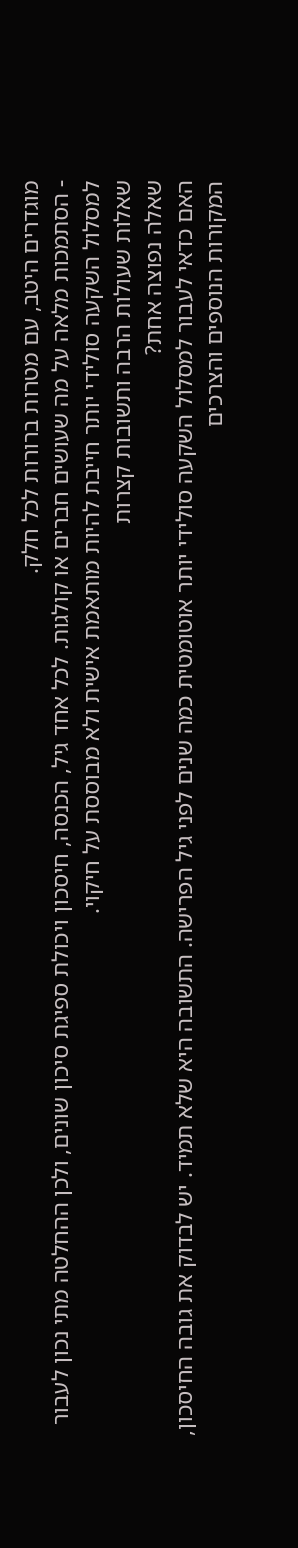מוגדרים היטב, עם מטרות ברורות לכל חלק.
- הסתמכות מלאה על מה שעושים חברים או קולגות. לכל אחד גיל, הכנסה, חיסכון ויכולת ספיגת סיכון שונים, ולכן ההחלטה מתי נכון לעבור למסלול השקעה סולידי יותר חייבת להיות מותאמת אישית ולא מבוססת על חיקוי.
שאלות שעולות הרבה ותשובות קצרות
שאלה נפוצה אחת?
האם כדאי לעבור למסלול השקעה סולידי יותר אוטומטית כמה שנים לפני גיל הפרישה. התשובה היא שלא תמיד. יש לבדוק את גובה החיסכון, המקורות הנוספים והצרכים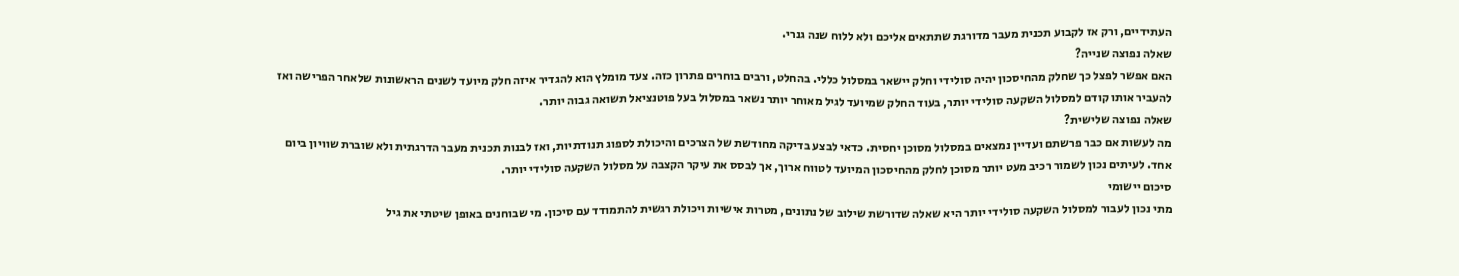העתידיים, ורק אז לקבוע תכנית מעבר מדורגת שתתאים אליכם ולא ללוח שנה גנרי.
שאלה נפוצה שנייה?
האם אפשר לפצל כך שחלק מהחיסכון יהיה סולידי וחלק יישאר במסלול כללי. בהחלט, ורבים בוחרים פתרון כזה. צעד מומלץ הוא להגדיר איזה חלק מיועד לשנים הראשונות שלאחר הפרישה ואז להעביר אותו קודם למסלול השקעה סולידי יותר, בעוד החלק שמיועד לגיל מאוחר יותר נשאר במסלול בעל פוטנציאל תשואה גבוה יותר.
שאלה נפוצה שלישית?
מה לעשות אם כבר פרשתם ועדיין נמצאים במסלול מסוכן יחסית. כדאי לבצע בדיקה מחודשת של הצרכים והיכולת לספוג תנודתיות, ואז לבנות תכנית מעבר הדרגתית ולא שוברת שוויון ביום אחד. לעיתים נכון לשמור רכיב מעט יותר מסוכן לחלק מהחיסכון המיועד לטווח ארוך, אך לבסס את עיקר הקצבה על מסלול השקעה סולידי יותר.
סיכום יישומי
מתי נכון לעבור למסלול השקעה סולידי יותר היא שאלה שדורשת שילוב של נתונים, מטרות אישיות ויכולת רגשית להתמודד עם סיכון. מי שבוחנים באופן שיטתי את גיל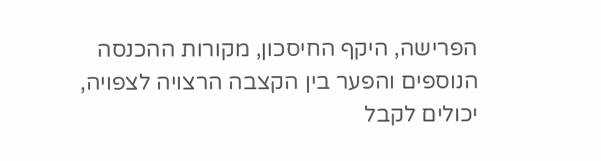הפרישה, היקף החיסכון, מקורות ההכנסה הנוספים והפער בין הקצבה הרצויה לצפויה, יכולים לקבל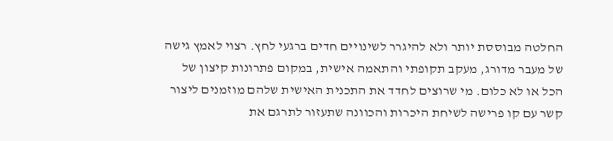החלטה מבוססת יותר ולא להיגרר לשינויים חדים ברגעי לחץ. רצוי לאמץ גישה של מעבר מדורג, מעקב תקופתי והתאמה אישית, במקום פתרונות קיצון של הכל או לא כלום. מי שרוצים לחדד את התכנית האישית שלהם מוזמנים ליצור קשר עם קו פרישה לשיחת היכרות והכוונה שתעזור לתרגם את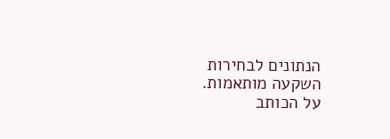הנתונים לבחירות השקעה מותאמות.
על הכותב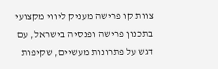צוות קו פרישה מעניק ליווי מקצועי בתכנון פרישה ופנסיה בישראל, עם דגש על פתרונות מעשיים, שקיפות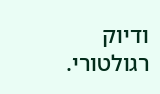ודיוק רגולטורי.